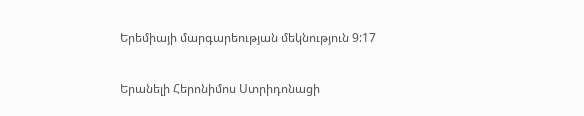Երեմիայի մարգարեության մեկնություն 9:17

Երանելի Հերոնիմոս Ստրիդոնացի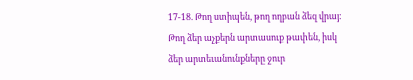17-18. Թող ստիպեն, թող ողբան ձեզ վրայ: Թող ձեր աչքերն արտասուք թափեն, իսկ ձեր արտեւանունքները ջուր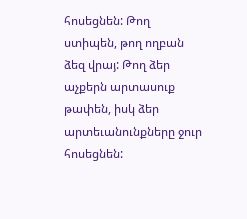հոսեցնեն: Թող ստիպեն, թող ողբան ձեզ վրայ: Թող ձեր աչքերն արտասուք թափեն, իսկ ձեր արտեւանունքները ջուր հոսեցնեն: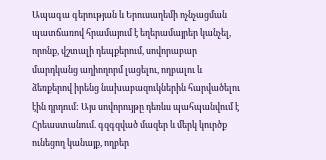Ապագա գերության և Երուսաղեմի ոչնչացման պատճառով հրամայում է եղերամայրեր կանչել,  որոնք, վշտալի դեպքերում, սովորաբար մարդկանց աղիողորմ լացելու, ողբալու և ձեռքերով իրենց նախաբազուկներին հարվածելու էին դրդում: Այս սովորույթը դեռևս պահպանվում է Հրեաստանում. գզգզված մազեր և մերկ կուրծք ունեցող կանայք, ողբեր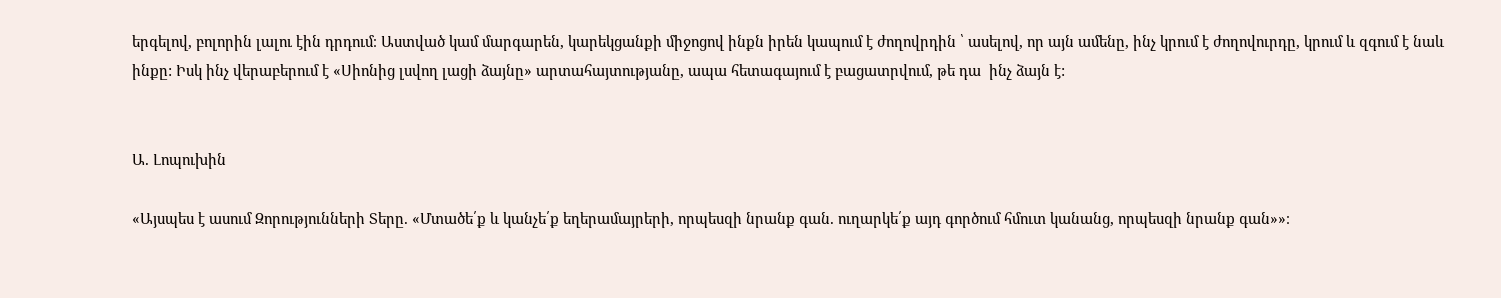երգելով, բոլորին լալու էին դրդում։ Աստված կամ մարգարեն, կարեկցանքի միջոցով ինքն իրեն կապում է ժողովրդին ՝ ասելով, որ այն ամենը, ինչ կրում է ժողովուրդը, կրում և զգում է նաև ինքը: Իսկ ինչ վերաբերում է «Սիոնից լսվող լացի ձայնը» արտահայտությանը, ապա հետագայում է բացատրվում, թե դա  ինչ ձայն է:


Ա. Լոպուխին

«Այսպես է ասում Զորությունների Տերը. «Մտածե՛ք և կանչե՛ք եղերամայրերի, որպեսզի նրանք գան. ուղարկե՛ք այդ գործում հմուտ կանանց, որպեսզի նրանք գան»»։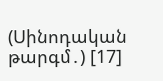(Սինոդական թարգմ․) [17]